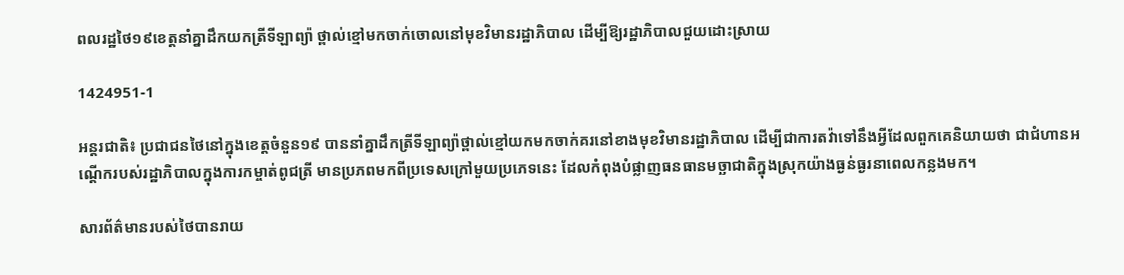ពលរដ្ឋថៃ១៩ខេត្តនាំគ្នាដឹកយកត្រីទីឡាព្យ៉ា ថ្ពាល់ខ្មៅមកចាក់ចោលនៅមុខវិមានរដ្ឋាភិបាល ដើម្បីឱ្យរដ្ឋាភិបាលជួយដោះស្រាយ

1424951-1

អន្តរជាតិ៖ ប្រជាជនថៃនៅក្នុងខេត្តចំនួន១៩ បាននាំគ្នាដឹកត្រីទីឡាព្យ៉ាថ្ពាល់ខ្មៅយកមកចាក់គរនៅខាងមុខវិមានរដ្ឋាភិបាល ដើម្បីជាការតវ៉ាទៅនឹងអ្វីដែលពួកគេនិយាយថា ជាជំហានអណ្តើករបស់រដ្ឋាភិបាលក្នុងការកម្ចាត់ពូជត្រី មានប្រភពមកពីប្រទេសក្រៅមួយប្រភេទនេះ ដែលកំពុងបំផ្លាញធនធានមច្ឆាជាតិក្នុងស្រុកយ៉ាងធ្ងន់ធ្ងរនាពេលកន្លងមក។

សារព័ត៌មានរបស់ថៃបានរាយ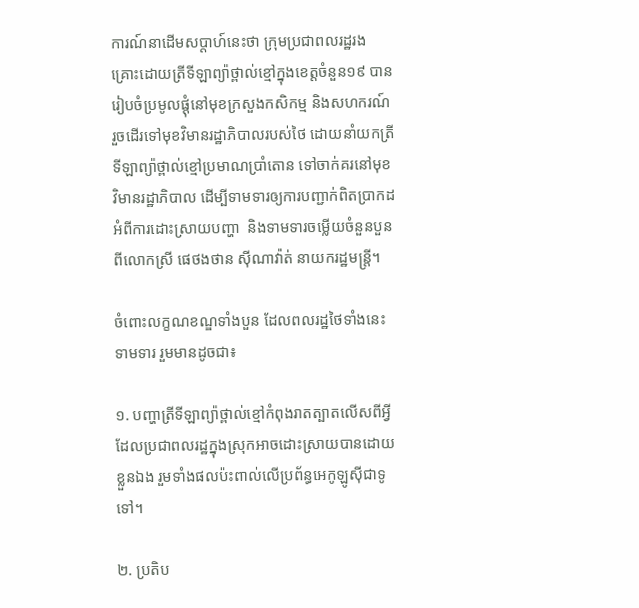ការណ៍នាដើមសប្តាហ៍នេះថា ក្រុមប្រជាពលរដ្ឋរងគ្រោះដោយត្រីទីឡាព្យ៉ាថ្ពាល់ខ្មៅក្នុងខេត្តចំនួន១៩ បានរៀបចំប្រមូលផ្តុំនៅមុខក្រសួងកសិកម្ម និងសហករណ៍ រួចដើរទៅមុខវិមានរដ្ឋាភិបាលរបស់ថៃ ដោយនាំយកត្រីទីឡាព្យ៉ាថ្ពាល់ខ្មៅប្រមាណប្រាំតោន ទៅចាក់គរនៅមុខវិមានរដ្ឋាភិបាល ដើម្បីទាមទារឲ្យការបញ្ជាក់ពិតប្រាកដអំពីការដោះស្រាយបញ្ហា  និងទាមទារចម្លើយចំនួនបួនពីលោកស្រី ផេថងថាន ស៊ីណាវ៉ាត់ នាយករដ្ឋមន្ត្រី។

ចំពោះលក្ខណខណ្ឌទាំងបួន ដែលពលរដ្ឋថៃទាំងនេះទាមទារ រួមមានដូចជា៖

១. បញ្ហាត្រីទីឡាព្យ៉ាថ្ពាល់ខ្មៅកំពុងរាតត្បាតលើសពីអ្វី ដែលប្រជាពលរដ្ឋក្នុងស្រុកអាចដោះស្រាយបានដោយខ្លួនឯង រួមទាំងផលប៉ះពាល់លើប្រព័ន្ធអេកូឡូស៊ីជាទូទៅ។

២. ប្រតិប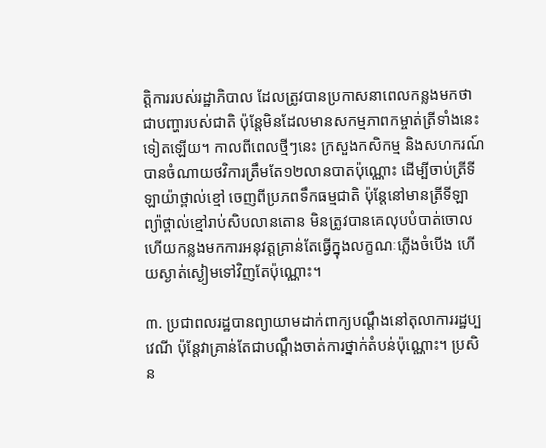ត្តិការរបស់រដ្ឋាភិបាល ដែលត្រូវបានប្រកាសនាពេលកន្លងមកថា ជាបញ្ហារបស់ជាតិ ប៉ុន្តែមិនដែលមានសកម្មភាពកម្ចាត់ត្រីទាំងនេះទៀតឡើយ។ កាលពីពេលថ្មីៗនេះ ក្រសួងកសិកម្ម និងសហករណ៍ បានចំណាយថវិការត្រឹមតែ១២លានបាតប៉ុណ្ណោះ ដើម្បីចាប់ត្រីទីឡាយ៉ាថ្ពាល់ខ្មៅ ចេញពីប្រភពទឹកធម្មជាតិ ប៉ុន្តែនៅមានត្រីទីឡាព្យ៉ាថ្ពាល់ខ្មៅរាប់សិបលានតោន មិនត្រូវបានគេលុបបំបាត់ចោល ហើយកន្លងមកការអនុវត្តគ្រាន់តែធ្វើក្នុងលក្ខណៈភ្លើងចំបើង ហើយស្ងាត់ស្ងៀមទៅវិញតែប៉ុណ្ណោះ។

៣. ប្រជាពលរដ្ឋបានព្យាយាមដាក់ពាក្យបណ្ដឹងនៅតុលាការរដ្ឋប្បវេណី ប៉ុន្តែវាគ្រាន់តែជាបណ្តឹងចាត់ការថ្នាក់តំបន់ប៉ុណ្ណោះ។ ប្រសិន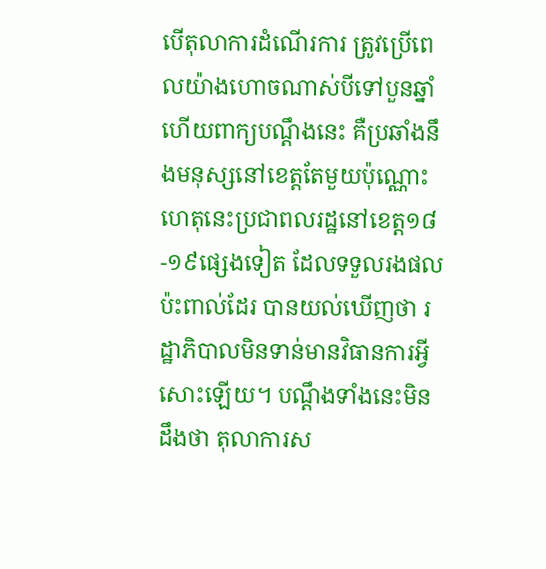បើតុលាការដំណើរការ ត្រូវប្រើពេលយ៉ាងហោចណាស់បីទៅបួនឆ្នាំ ហើយពាក្យបណ្ដឹងនេះ គឺប្រឆាំងនឹងមនុស្សនៅខេត្តតែមួយប៉ុណ្ណោះ ហេតុនេះប្រជាពលរដ្ឋនៅខេត្ត១៨-១៩ផ្សេងទៀត ដែលទទួលរងផលប៉ះពាល់ដែរ បានយល់ឃើញថា រដ្ឋាភិបាលមិនទាន់មានវិធានការអ្វីសោះឡើយ។ បណ្តឹងទាំងនេះមិនដឹងថា តុលាការស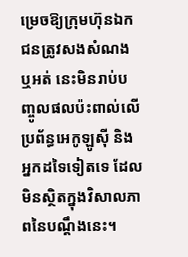ម្រេចឱ្យក្រុមហ៊ុនឯកជនត្រូវសងសំណង ឬអត់ នេះមិនរាប់បញ្ចូលផលប៉ះពាល់លើប្រព័ន្ធអេកូឡូស៊ី និងអ្នកដទៃទៀតទេ ដែលមិនស្ថិតក្នុងវិសាលភាពនៃបណ្តឹងនេះ។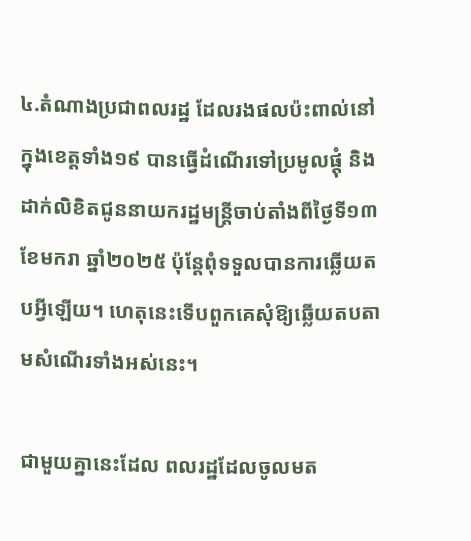៤.តំណាងប្រជាពលរដ្ឋ ដែលរងផលប៉ះពាល់នៅក្នុងខេត្តទាំង១៩ បានធ្វើដំណើរទៅប្រមូលផ្តុំ និងដាក់លិខិតជូននាយករដ្ឋមន្រ្តីចាប់តាំងពីថ្ងៃទី១៣ ខែមករា ឆ្នាំ២០២៥ ប៉ុន្តែពុំទទួលបានការឆ្លើយតបអ្វីឡើយ។ ហេតុនេះទើបពួកគេសុំឱ្យឆ្លើយតបតាមសំណើរទាំងអស់នេះ។

ជាមួយគ្នានេះដែល ពលរដ្ឋដែលចូលមត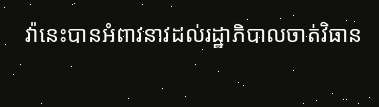វ៉ានេះបានអំពាវនាវដល់រដ្ឋាភិបាលចាត់វិធាន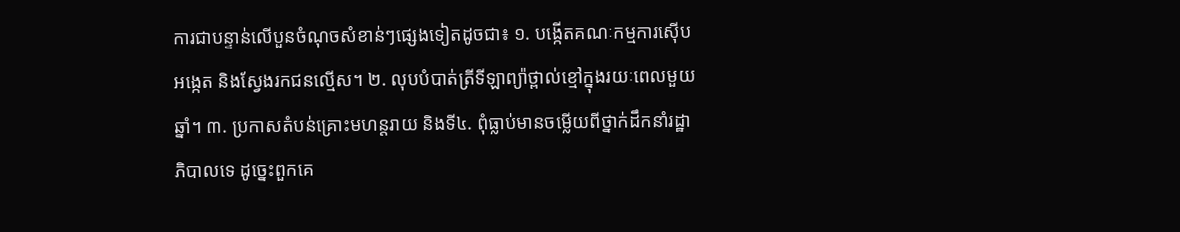ការជាបន្ទាន់លើបួនចំណុចសំខាន់ៗផ្សេងទៀតដូចជា៖ ១. បង្កើតគណៈកម្មការស៊ើបអង្កេត និងស្វែងរកជនល្មើស។ ២. លុបបំបាត់ត្រីទីឡាព្យ៉ាថ្ពាល់ខ្មៅក្នុងរយៈពេលមួយឆ្នាំ។ ៣. ប្រកាសតំបន់គ្រោះមហន្តរាយ និងទី៤. ពុំធ្លាប់មានចម្លើយពីថ្នាក់ដឹកនាំរដ្ឋាភិបាលទេ ដូច្នេះពួកគេ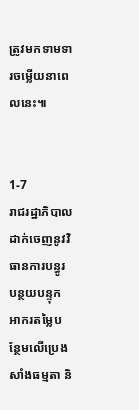ត្រូវមកទាមទារចម្លើយនាពេលនេះ៕


1-7
រាជរដ្ឋាភិបាលដាក់ចេញនូវវិធានការបន្ធូរបន្ថយបន្ទុកអាករតម្លៃបន្ថែមលើប្រេងសាំងធម្មតា និ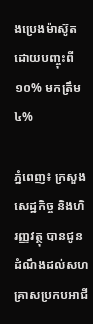ងប្រេងម៉ាស៊ូតដោយបញ្ចុះពី១០% មកត្រឹម៤%

ភ្នំពេញ៖ ក្រសួងសេដ្ឋកិច្ច និងហិរញ្ញវត្ថុ បានជូនដំណឹងដល់សហគ្រាសប្រកបអាជី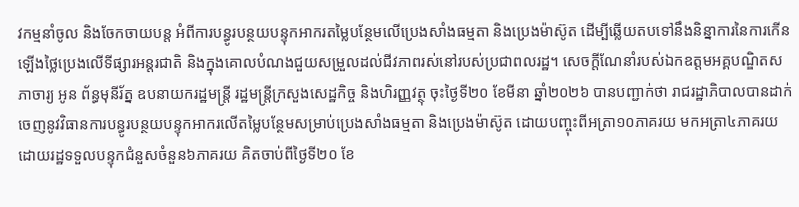វកម្មនាំចូល និងចែកចាយបន្ត អំពីការបន្ធូរបន្ថយបន្ទុកអាករតម្លៃបន្ថែមលើប្រេងសាំងធម្មតា និងប្រេងម៉ាស៊ូត ដើម្បីឆ្លើយតបទៅនឹងនិន្នាការនៃការកើនឡើងថ្លៃប្រេងលើទីផ្សារអន្តរជាតិ និងក្នុងគោលបំណងជួយសម្រួលដល់ជីវភាពរស់នៅរបស់ប្រជាពលរដ្ឋ។ សេចក្តីណែនាំរបស់ឯកឧត្តមអគ្គបណ្ឌិតសភាចារ្យ អូន ព័ន្ធមុនីរ័ត្ន ឧបនាយករដ្ឋមន្ត្រី រដ្ឋមន្ត្រីក្រសួងសេដ្ឋកិច្ច និងហិរញ្ញវត្ថុ ចុះថ្ងៃទី២០ ខែមីនា ឆ្នាំ២០២៦ បានបញ្ជាក់ថា រាជរដ្ឋាភិបាលបានដាក់ចេញនូវវិធានការបន្ធូរបន្ថយបន្ទុកអាករលើតម្លៃបន្ថែមសម្រាប់ប្រេងសាំងធម្មតា និងប្រេងម៉ាស៊ូត ដោយបញ្ចុះពីអត្រា១០ភាគរយ មកអត្រា៤ភាគរយ ដោយរដ្ឋទទួលបន្ទុកជំនួសចំនួន៦ភាគរយ គិតចាប់ពីថ្ងៃទី២០ ខែ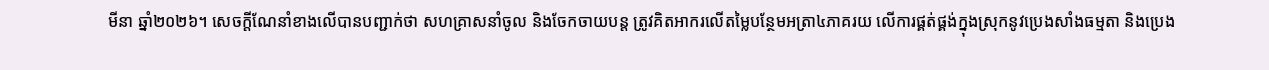មីនា ឆ្នាំ២០២៦។ សេចក្តីណែនាំខាងលើបានបញ្ជាក់ថា សហគ្រាសនាំចូល និងចែកចាយបន្ត ត្រូវគិតអាករលើតម្លៃបន្ថែមអត្រា៤ភាគរយ លើការផ្គត់ផ្គង់ក្នុងស្រុកនូវប្រេងសាំងធម្មតា និងប្រេង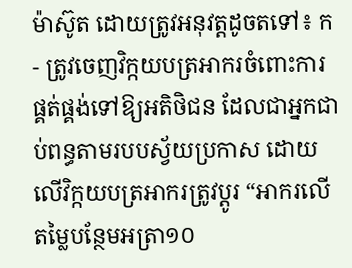ម៉ាស៊ូត ដោយត្រូវអនុវត្តដូចតទៅ៖ ក- ត្រូវចេញវិក្កយបត្រអាករចំពោះការផ្គត់ផ្គង់ទៅឱ្យអតិថិជន ដែលជាអ្នកជាប់ពន្ធតាមរបបស្វ័យប្រកាស ដោយលើវិក្កយបត្រអាករត្រូវប្តូរ “អាករលើតម្លៃបន្ថែមអត្រា១០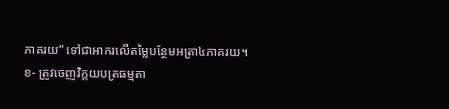ភាគរយ” ទៅជាអាករលើតម្លៃបន្ថែមអត្រា៤ភាគរយ។ ខ- ត្រូវចេញវិក្កយបត្រធម្មតា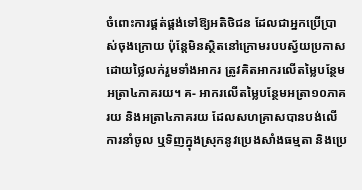ចំពោះការផ្គត់ផ្គង់ទៅឱ្យអតិថិជន ដែលជាអ្នកប្រើប្រាស់ចុងក្រោយ ប៉ុន្តែមិនស្ថិតនៅក្រោមរបបស្វ័យប្រកាស ដោយថ្លៃលក់រួមទាំងអាករ ត្រូវគិតអាករលើតម្លៃបន្ថែមអត្រា៤ភាគរយ។ គ- អាករលើតម្លៃបន្ថែមអត្រា១០ភាគរយ និងអត្រា៤ភាគរយ ដែលសហគ្រាសបានបង់លើការនាំចូល ឬទិញក្នុងស្រុកនូវប្រេងសាំងធម្មតា និងប្រេ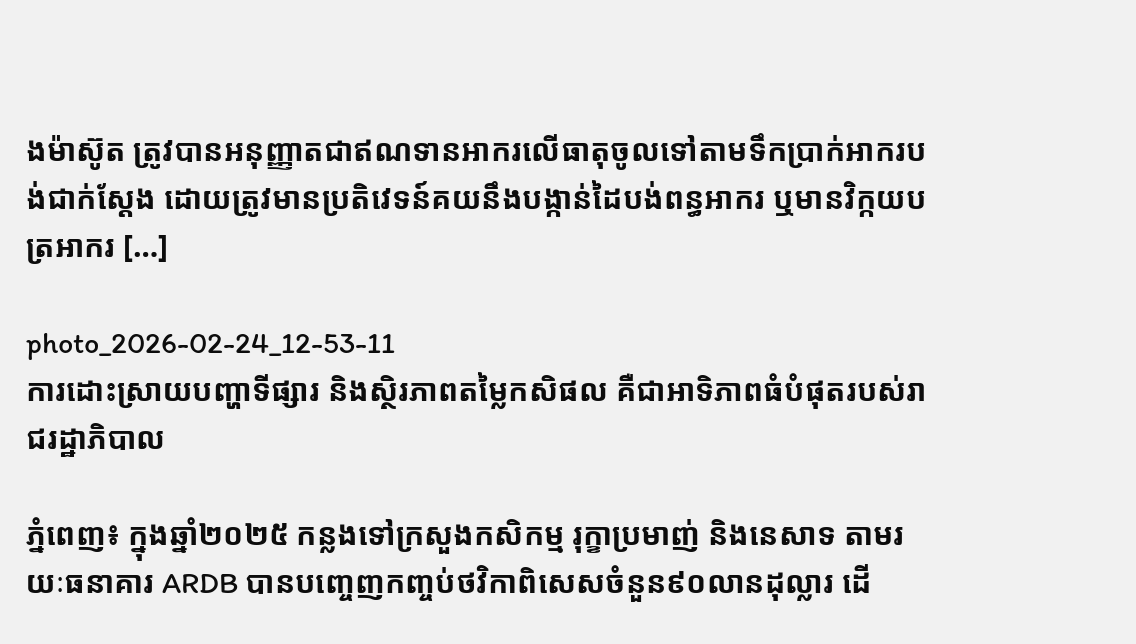ងម៉ាស៊ូត ត្រូវបានអនុញ្ញាតជាឥណទានអាករលើធាតុចូលទៅតាមទឹកប្រាក់អាករបង់ជាក់ស្តែង ដោយត្រូវមានប្រតិវេទន៍គយនឹងបង្កាន់ដៃបង់ពន្ធអាករ ឬមានវិក្កយបត្រអាករ […]

photo_2026-02-24_12-53-11
ការដោះស្រាយបញ្ហាទីផ្សារ និងស្ថិរភាពតម្លៃកសិផល គឺជាអាទិភាពធំបំផុតរបស់រាជរដ្ឋាភិបាល

ភ្នំពេញ៖ ក្នុងឆ្នាំ២០២៥ កន្លងទៅក្រសួងកសិកម្ម រុក្ខាប្រមាញ់ និងនេសាទ តាមរយៈធនាគារ ARDB បានបញ្ចេញកញ្ចប់ថវិកាពិសេសចំនួន៩០លានដុល្លារ ដើ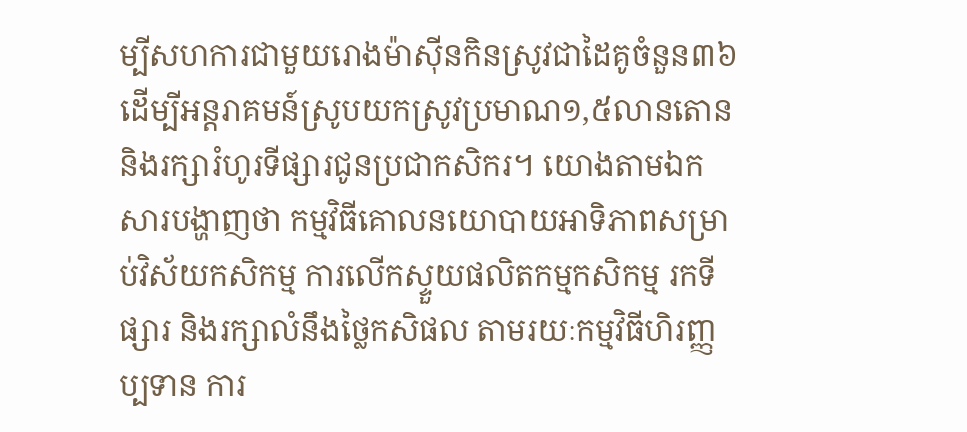ម្បីសហការជាមួយរោងម៉ាស៊ីនកិនស្រូវជាដៃគូចំនួន៣៦ ដើម្បីអន្តរាគមន៍ស្រូបយកស្រូវប្រមាណ១,៥លានតោន និងរក្សារំហូរទីផ្សារជូនប្រជាកសិករ។ យោងតាមឯកសារបង្ហាញថា កម្មវិធីគោលនយោបាយអាទិភាពសម្រាប់វិស័យកសិកម្ម ការលើកស្ទួយផលិតកម្មកសិកម្ម រកទីផ្សារ និងរក្សាលំនឹងថ្លៃកសិផល តាមរយៈកម្មវិធីហិរញ្ញប្បទាន ការ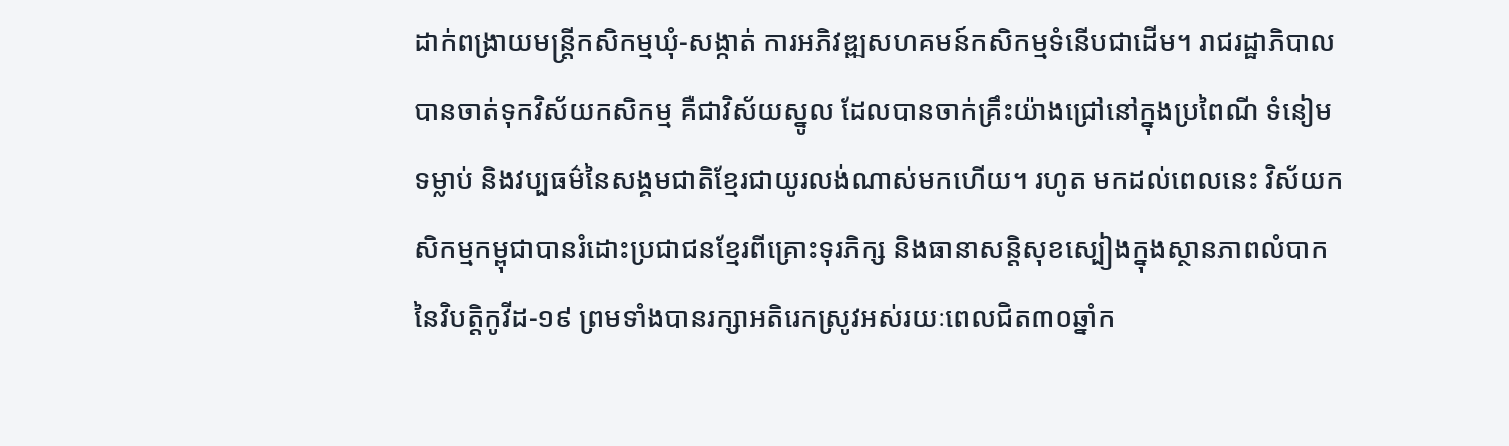ដាក់ពង្រាយមន្ត្រីកសិកម្មឃុំ-សង្កាត់ ការអភិវឌ្ឍសហគមន៍កសិកម្មទំនើបជាដើម។ រាជរដ្ឋាភិបាលបានចាត់ទុកវិស័យកសិកម្ម គឺជាវិស័យស្នូល ដែលបានចាក់គ្រឹះយ៉ាងជ្រៅនៅក្នុងប្រពៃណី ទំនៀមទម្លាប់ និងវប្បធម៌នៃសង្គមជាតិខ្មែរជាយូរលង់ណាស់មកហើយ។ រហូត មកដល់ពេលនេះ វិស័យកសិកម្មកម្ពុជាបានរំដោះប្រជាជនខ្មែរពីគ្រោះទុរភិក្ស និងធានាសន្តិសុខស្បៀងក្នុងស្ថានភាពលំបាកនៃវិបត្តិកូវីដ-១៩ ព្រមទាំងបានរក្សាអតិរេកស្រូវអស់រយៈពេលជិត៣០ឆ្នាំក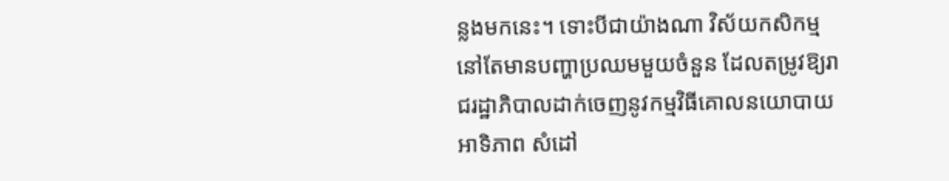ន្លងមកនេះ។ ទោះបីជាយ៉ាងណា វិស័យកសិកម្មនៅតែមានបញ្ហាប្រឈមមួយចំនួន ដែលតម្រូវឱ្យរាជរដ្ឋាភិបាលដាក់ចេញនូវកម្មវិធីគោលនយោបាយអាទិភាព សំដៅ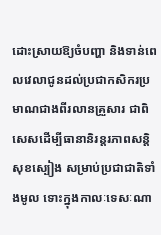ដោះស្រាយឱ្យចំបញ្ហា និងទាន់ពេលវេលាជូនដល់ប្រជាកសិករប្រមាណជាងពីរលានគ្រួសារ ជាពិសេសដើម្បីធានានិរន្តរភាពសន្តិសុខស្បៀង សម្រាប់ប្រជាជាតិទាំងមូល ទោះក្នុងកាលៈទេសៈណា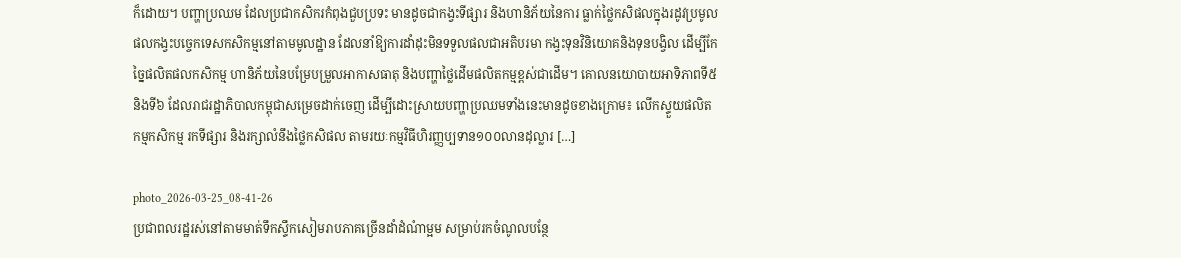ក៏ដោយ។ បញ្ហាប្រឈម ដែលប្រជាកសិករកំពុងជួបប្រទះ មានដូចជាកង្វះទីផ្សារ និងហានិភ័យនៃការ ធ្លាក់ថ្លៃកសិផលក្នុងរដូវប្រមូលផលកង្វះបច្ចេកទេសកសិកម្មនៅតាមមូលដ្ឋាន ដែលនាំឱ្យការដាំដុះមិនទទួលផលជាអតិបរមា កង្វះទុនវិនិយោគនិងទុនបង្វិល ដើម្បីកែច្នៃផលិតផលកសិកម្ម ហានិភ័យនៃបម្រែបម្រួលអាកាសធាតុ និងបញ្ហាថ្លៃដើមផលិតកម្មខ្ពស់ជាដើម។ គោលនយោបាយអាទិភាពទី៥ និងទី៦ ដែលរាជរដ្ឋាភិបាលកម្ពុជាសម្រេចដាក់ចេញ ដើម្បីដោះស្រាយបញ្ហាប្រឈមទាំងនេះមានដូចខាងក្រោម៖ លើកស្ទួយផលិតកម្មកសិកម្ម រកទីផ្សារ និងរក្សាលំនឹងថ្លៃកសិផល តាមរយៈកម្មវិធីហិរញ្ញប្បទាន១០០លានដុល្លារ […]

photo_2026-03-25_08-41-26
ប្រជាពលរដ្ឋរស់នៅតាមមាត់ទឹកស្ទឹកសៀមរាបភាគច្រើនដាំដំណំាម្អម សម្រាប់រកចំណូលបន្ថែ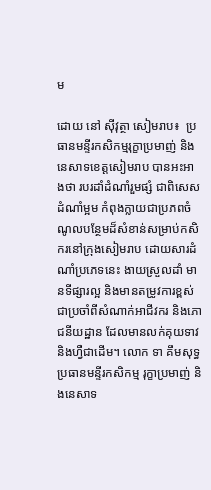ម

ដោយ នៅ ស៊ីវុត្ថា សៀមរាប៖  ប្រធានមន្ទីរកសិកម្មរុក្ខាប្រមាញ់ និងនេសាទខេត្តសៀមរាប បានអះអាងថា របរដាំដំណាំរួមផ្សំ ជាពិសេសដំណាំម្អម កំពុងក្លាយជាប្រភពចំណូលបន្ថែមដ៏សំខាន់សម្រាប់កសិករនៅក្រុងសៀមរាប ដោយសារដំណាំប្រភេទនេះ ងាយស្រួលដាំ មានទីផ្សារល្អ និងមានតម្រូវការខ្ពស់ជាប្រចាំពីសំណាក់អាជីវករ និងភោជនីយដ្ឋាន ដែលមានលក់គុយទាវ និងហ្វឺជាដើម។ លោក ទា គឹមសុទ្ធ ប្រធានមន្ទីរកសិកម្ម រុក្ខាប្រមាញ់ និងនេសាទ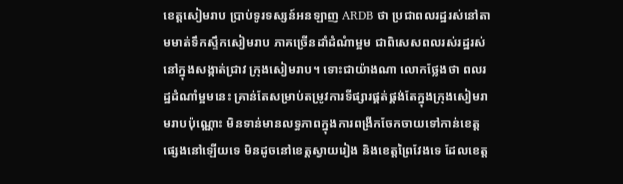ខេត្ដសៀមរាប ប្រាប់ទូរទស្សន៍អនឡាញ ARDB ថា ប្រជាពលរដ្ឋរស់នៅតាមមាត់ទឹកស្ទឹកសៀមរាប ភាគច្រើនដាំដំណំាម្អម ជាពិសេសពលរស់រដ្ឋរស់នៅក្នុងសង្កាត់ជ្រាវ ក្រុងសៀមរាប។ ទោះជាយ៉ាងណា លោកថ្លែងថា ពលរដ្ឋដំណាំម្អមនេះ គ្រាន់តែសម្រាប់តម្រូវការទីផ្សារផ្គត់ផ្គង់តែក្នុងក្រុងសៀមរាមរាបប៉ុណ្ណោះ មិនទាន់មានលទ្ធភាពក្នុងការពង្រីកចែកចាយទៅកាន់ខេត្តផ្សេងនៅឡើយទេ មិនដូចនៅខេត្តស្វាយរៀង និងខេត្តព្រៃវែងទេ ដែលខេត្ត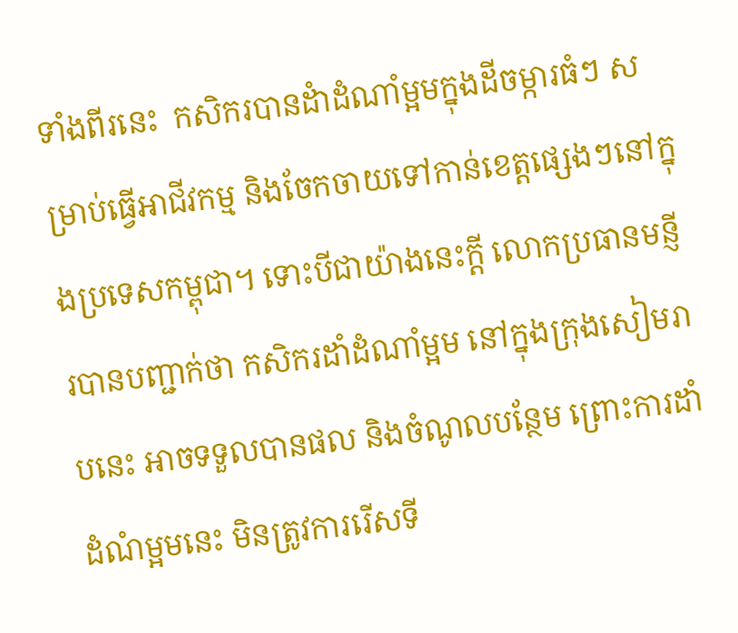ទាំងពីរនេះ  កសិករបានដំាដំណាំម្អមក្នុងដីចម្ការធំៗ សម្រាប់ធ្វើអាជីវកម្ម និងចែកចាយទៅកាន់ខេត្តផ្សេងៗនៅក្នុងប្រទេសកម្ពុជា។ ទោះបីជាយ៉ាងនេះក្តី លោកប្រធានមន្ញីរបានបញ្ជាក់ថា កសិករដាំដំណាំម្អម នៅក្នុងក្រុងសៀមរាបនេះ អាចទទួលបានផល និងចំណូលបន្ថែម ព្រោះការដាំដំណំម្អមនេះ មិនត្រូវការរើសទី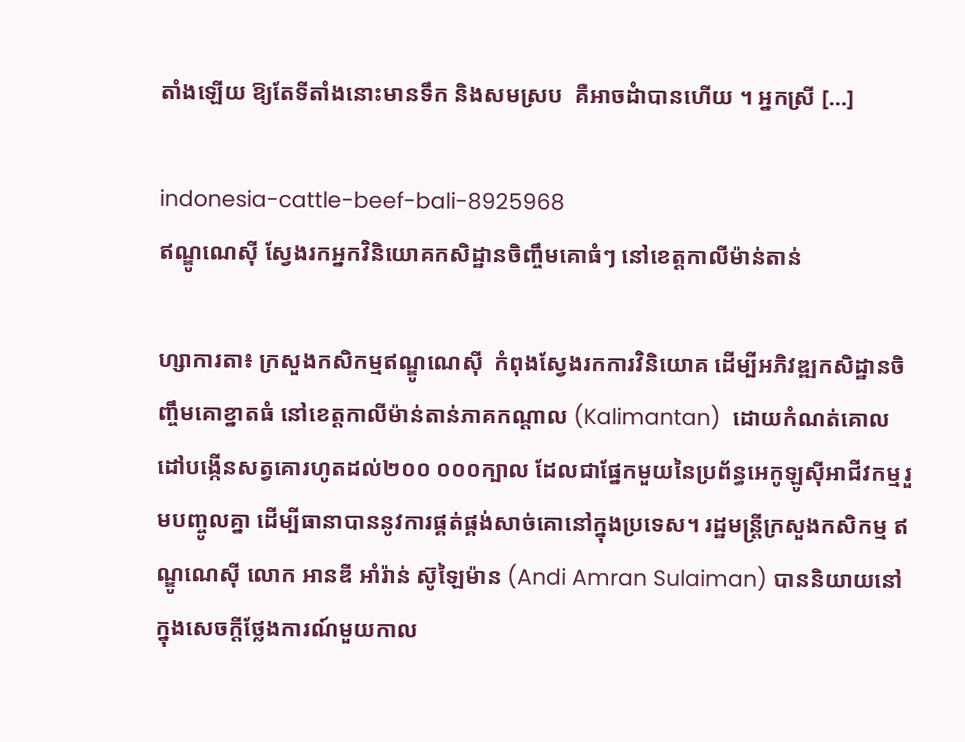តាំងឡើយ ឱ្យតែទីតាំងនោះមានទឹក និងសមស្រប  គឺអាចដំាបានហើយ ។ អ្នកស្រី […]

indonesia-cattle-beef-bali-8925968
ឥណ្ឌូណេស៊ី ស្វែងរកអ្នកវិនិយោគកសិដ្ឋានចិញ្ចឹមគោធំៗ នៅខេត្តកាលីម៉ាន់តាន់

ហ្សាការតា៖ ក្រសួងកសិកម្មឥណ្ឌូណេស៊ី  កំពុងស្វែងរកការវិនិយោគ ដើម្បីអភិវឌ្ឍកសិដ្ឋានចិញ្ចឹមគោខ្នាតធំ នៅខេត្តកាលីម៉ាន់តាន់ភាគកណ្តាល (Kalimantan)  ដោយកំណត់គោលដៅបង្កើនសត្វគោរហូតដល់២០០ ០០០ក្បាល ដែលជាផ្នែកមួយនៃប្រព័ន្ធអេកូឡូស៊ីអាជីវកម្មរួមបញ្ចូលគ្នា ដើម្បីធានាបាននូវការផ្គត់ផ្គង់សាច់គោនៅក្នុងប្រទេស។ រដ្ឋមន្ត្រីក្រសួងកសិកម្ម ឥណ្ឌូណេស៊ី លោក អានឌី អាំរ៉ាន់ ស៊ូឡៃម៉ាន (Andi Amran Sulaiman) បាននិយាយនៅក្នុងសេចក្តីថ្លែងការណ៍មួយកាល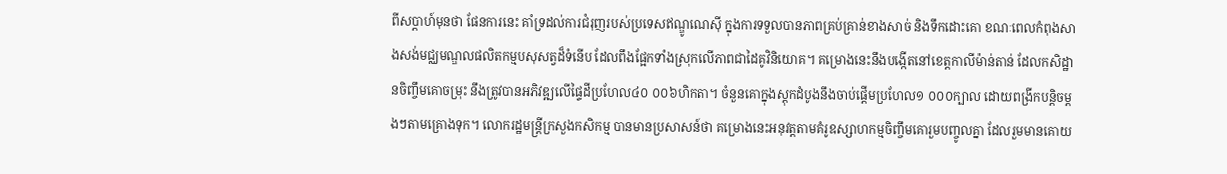ពីសប្តាហ៍មុនថា ផែនការនេះ គាំទ្រដល់ការជំរុញរបស់ប្រទេសឥណ្ឌូណេស៊ី ក្នុងការទទួលបានភាពគ្រប់គ្រាន់ខាងសាច់ និងទឹកដោះគោ ខណៈពេលកំពុងសាងសង់មជ្ឈមណ្ឌលផលិតកម្មបសុសត្វដ៏ទំនើប ដែលពឹងផ្អែកទាំងស្រុកលើភាពជាដៃគូវិនិយោគ។ គម្រោងនេះនឹងបង្កើតនៅខេត្តកាលីម៉ាន់តាន់ ដែលកសិដ្ឋានចិញ្ចឹមគោចម្រុះ នឹងត្រូវបានអភិវឌ្ឍលើផ្ទៃដីប្រហែល៤០ ០០៦ហិកតា។ ចំនួនគោក្នុងស្តុកដំបូងនឹងចាប់ផ្តើមប្រហែល១ ០០០ក្បាល ដោយពង្រីកបន្តិចម្តងៗតាមគ្រោងទុក។ លោករដ្ឋមន្ត្រីក្រសួងកសិកម្ម បានមានប្រសាសន៍ថា គម្រោងនេះអនុវត្តតាមគំរូឧស្សាហកម្មចិញ្ចឹមគោរួមបញ្ចូលគ្នា ដែលរួមមានគោយ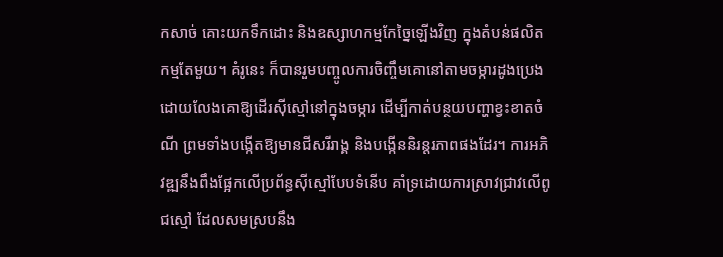កសាច់ គោះយកទឹកដោះ និងឧស្សាហកម្មកែច្នៃឡើងវិញ ក្នុងតំបន់ផលិតកម្មតែមួយ។ គំរូនេះ ក៏បានរួមបញ្ចូលការចិញ្ចឹមគោនៅតាមចម្ការដូងប្រេង ដោយលែងគោឱ្យដើរស៊ីស្មៅនៅក្នុងចម្ការ ដើម្បីកាត់បន្ថយបញ្ហាខ្វះខាតចំណី ព្រមទាំងបង្កើតឱ្យមានជីសរីរាង្គ និងបង្កើននិរន្តរភាពផងដែរ។ ការអភិវឌ្ឍនឹងពឹងផ្អែកលើប្រព័ន្ធស៊ីស្មៅបែបទំនើប គាំទ្រដោយការស្រាវជ្រាវលើពូជស្មៅ ដែលសមស្របនឹង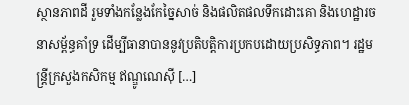ស្ថានភាពដី រួមទាំងកន្លែងកែច្នៃសាច់ និងផលិតផលទឹកដោះគោ និងហេដ្ឋារចនាសម្ព័ន្ធគាំទ្រ ដើម្បីធានាបាននូវប្រតិបត្តិការប្រកបដោយប្រសិទ្ធភាព។ រដ្ឋមន្ត្រីក្រសួងកសិកម្ម ឥណ្ឌូណេស៊ី […]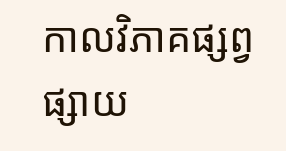កាលវិភាគផ្សព្វផ្សាយ